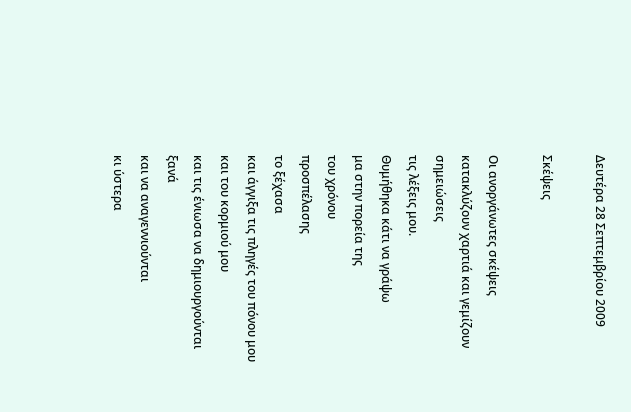Δευτέρα 28 Σεπτεμβρίου 2009

Σκέψεις

Οι ανοργάνωτες σκέψεις
κατακλύζουν χαρτιά και γεμίζουν σημειώσεις
τις λέξεις μου.
Θυμήθηκα κάτι να γράψω
μα στην πορεία της
του χρόνου
προσπέλασης
το ξέχασα
και άγγιξα τις πληγές του πόνου μου
και του κορμιού μου
και τις ένιωσα να δημιουργούνται
ξανά
και να αναγεννιούνται
κι ύστερα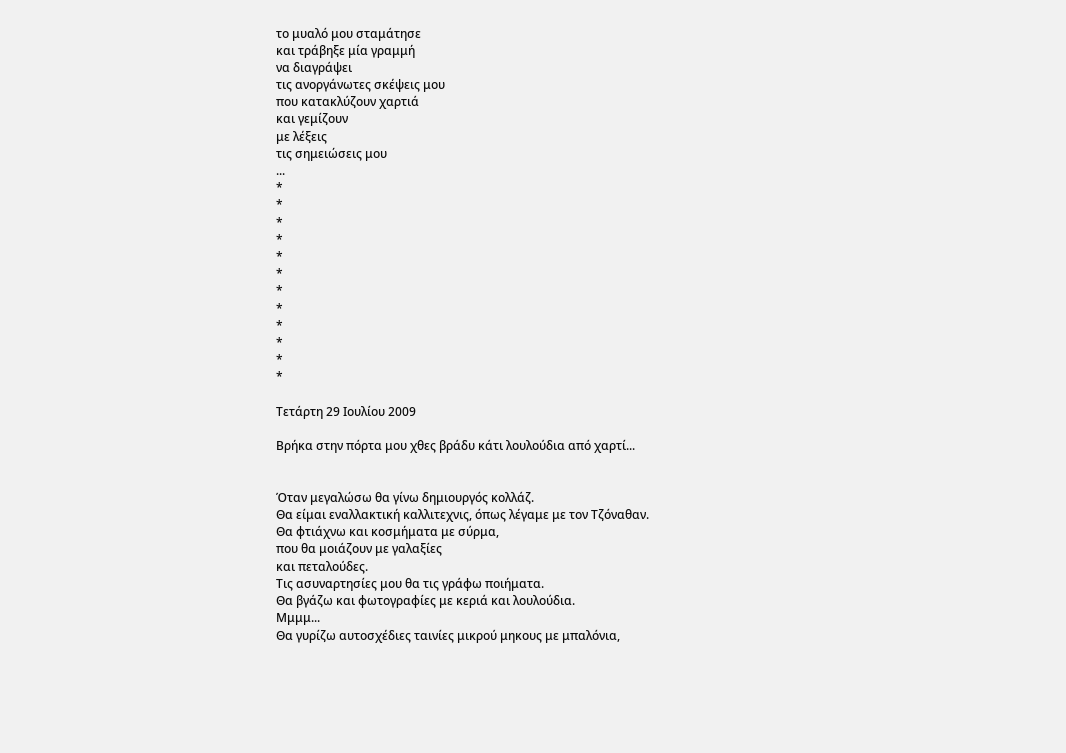το μυαλό μου σταμάτησε
και τράβηξε μία γραμμή
να διαγράψει
τις ανοργάνωτες σκέψεις μου
που κατακλύζουν χαρτιά
και γεμίζουν
με λέξεις
τις σημειώσεις μου
...
*
*
*
*
*
*
*
*
*
*
*
*

Τετάρτη 29 Ιουλίου 2009

Βρήκα στην πόρτα μου χθες βράδυ κάτι λουλούδια από χαρτί...


Όταν μεγαλώσω θα γίνω δημιουργός κολλάζ.
Θα είμαι εναλλακτική καλλιτεχνις, όπως λέγαμε με τον Τζόναθαν.
Θα φτιάχνω και κοσμήματα με σύρμα,
που θα μοιάζουν με γαλαξίες
και πεταλούδες.
Τις ασυναρτησίες μου θα τις γράφω ποιήματα.
Θα βγάζω και φωτογραφίες με κεριά και λουλούδια.
Μμμμ...
Θα γυρίζω αυτοσχέδιες ταινίες μικρού μηκους με μπαλόνια,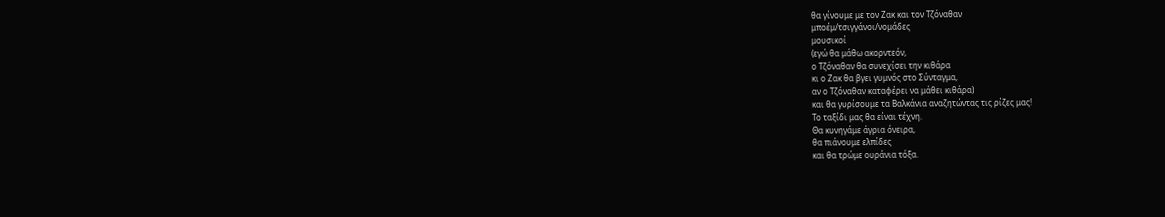θα γίνουμε με τον Ζακ και τον Τζόναθαν
μποέμ/τσιγγάνοι/νομάδες
μουσικοί
(εγώ θα μάθω ακορντεόν,
ο Τζόναθαν θα συνεχίσει την κιθάρα
κι ο Ζακ θα βγει γυμνός στο Σύνταγμα,
αν ο Τζόναθαν καταφέρει να μάθει κιθάρα)
και θα γυρίσουμε τα Βαλκάνια αναζητώντας τις ρίζες μας!
Το ταξίδι μας θα είναι τέχνη.
Θα κυνηγάμε άγρια όνειρα,
θα πιάνουμε ελπίδες
και θα τρώμε ουράνια τόξα.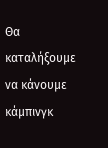Θα καταλήξουμε να κάνουμε κάμπινγκ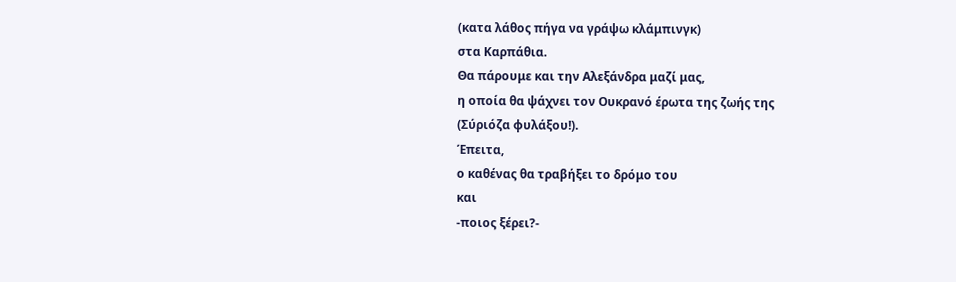(κατα λάθος πήγα να γράψω κλάμπινγκ)
στα Καρπάθια.
Θα πάρουμε και την Αλεξάνδρα μαζί μας,
η οποία θα ψάχνει τον Ουκρανό έρωτα της ζωής της
(Σύριόζα φυλάξου!).
Έπειτα,
ο καθένας θα τραβήξει το δρόμο του
και
-ποιος ξέρει?-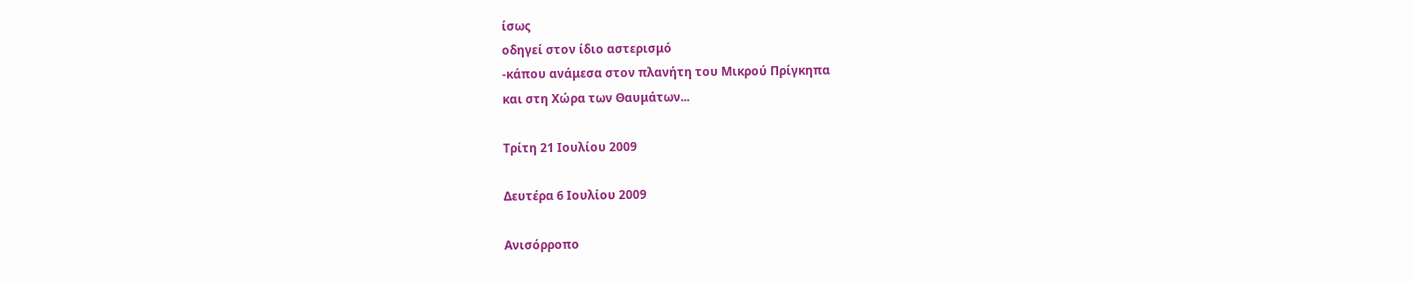ίσως
οδηγεί στον ίδιο αστερισμό
-κάπου ανάμεσα στον πλανήτη του Μικρού Πρίγκηπα
και στη Χώρα των Θαυμάτων...

Τρίτη 21 Ιουλίου 2009

Δευτέρα 6 Ιουλίου 2009

Ανισόρροπο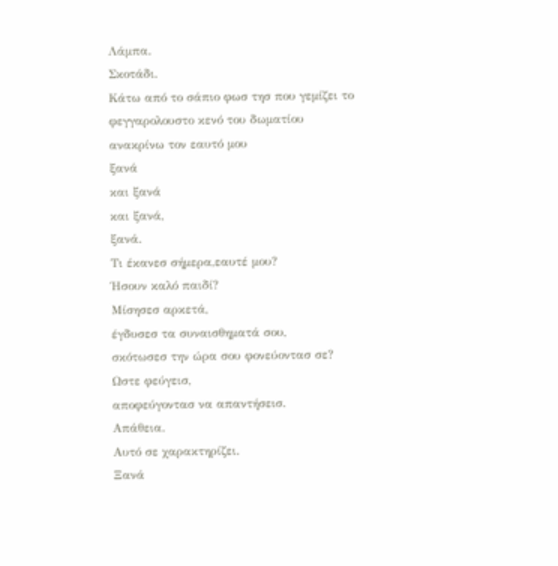Λάμπα.
Σκοτάδι.
Κάτω από το σάπιο φωσ τησ που γεμίζει το
φεγγαρολουστο κενό του δωματίου
ανακρίνω τον εαυτό μου
ξανά
και ξανά
και ξανά,
ξανά.
Τι έκανεσ σήμερα,εαυτέ μου?
Ήσουν καλό παιδί?
Μίσησεσ αρκετά,
έγδυσεσ τα συναισθηματά σου,
σκότωσεσ την ώρα σου φονεύοντασ σε?
Ωστε φεύγεισ,
αποφεύγοντασ να απαντήσεισ.
Απάθεια.
Αυτό σε χαρακτηρίζει.
Ξανά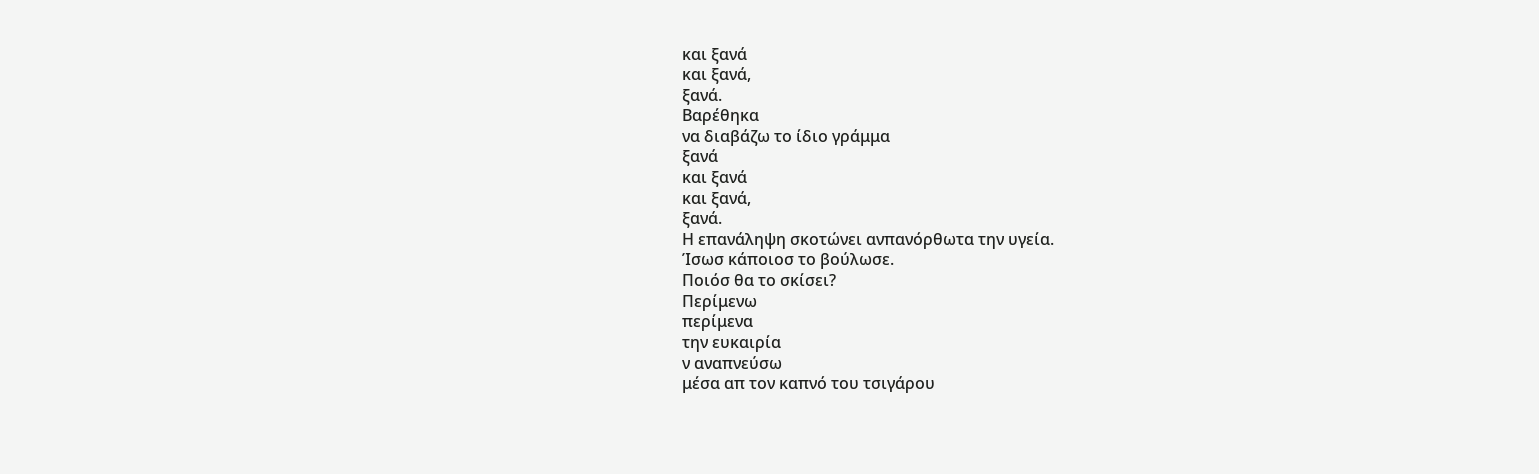και ξανά
και ξανά,
ξανά.
Βαρέθηκα
να διαβάζω το ίδιο γράμμα
ξανά
και ξανά
και ξανά,
ξανά.
Η επανάληψη σκοτώνει ανπανόρθωτα την υγεία.
Ίσωσ κάποιοσ το βούλωσε.
Ποιόσ θα το σκίσει?
Περίμενω
περίμενα
την ευκαιρία
ν αναπνεύσω
μέσα απ τον καπνό του τσιγάρου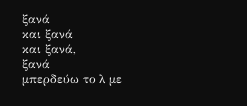ξανά
και ξανά
και ξανά,
ξανά
μπερδεύω το λ με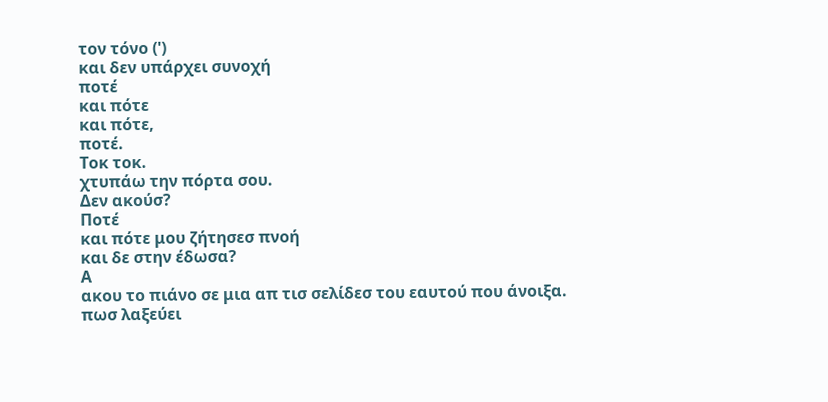τον τόνο (')
και δεν υπάρχει συνοχή
ποτέ
και πότε
και πότε,
ποτέ.
Τοκ τοκ.
χτυπάω την πόρτα σου.
Δεν ακούσ?
Ποτέ
και πότε μου ζήτησεσ πνοή
και δε στην έδωσα?
Α
ακου το πιάνο σε μια απ τισ σελίδεσ του εαυτού που άνοιξα.
πωσ λαξεύει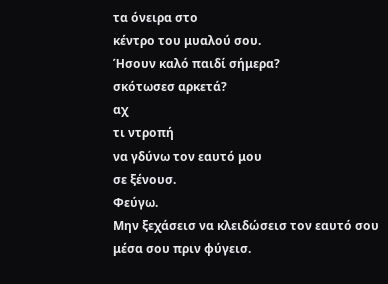τα όνειρα στο
κέντρο του μυαλού σου.
Ήσουν καλό παιδί σήμερα?
σκότωσεσ αρκετά?
αχ
τι ντροπή
να γδύνω τον εαυτό μου
σε ξένουσ.
Φεύγω.
Μην ξεχάσεισ να κλειδώσεισ τον εαυτό σου
μέσα σου πριν φύγεισ.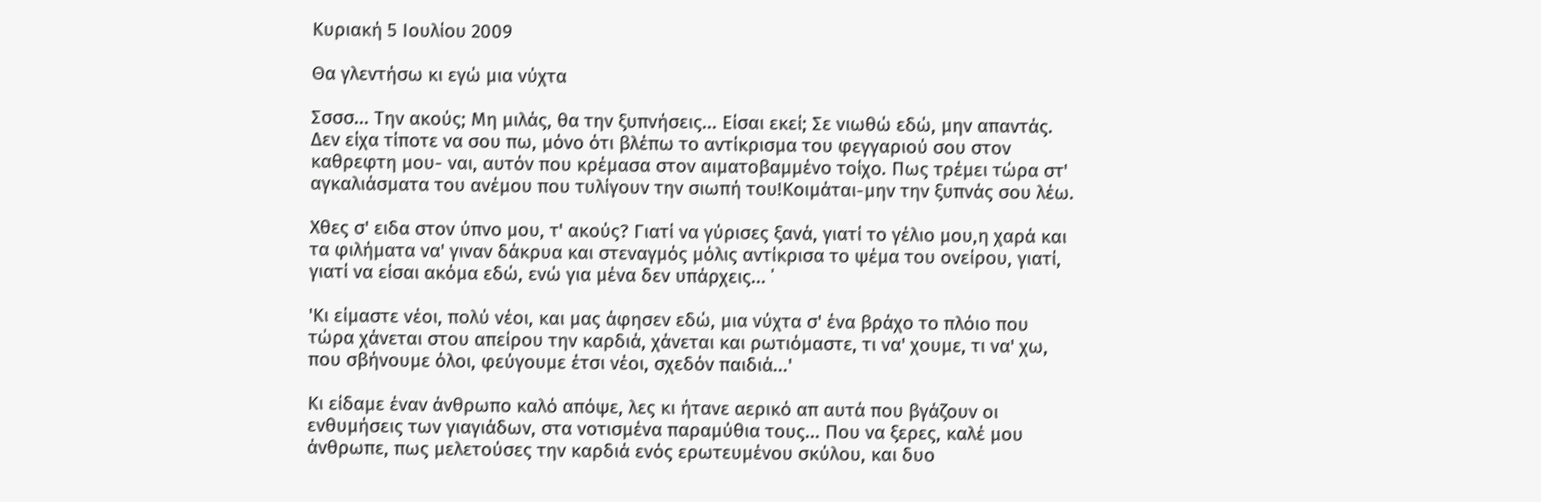Κυριακή 5 Ιουλίου 2009

Θα γλεντήσω κι εγώ μια νύχτα

Σσσσ... Την ακούς; Μη μιλάς, θα την ξυπνήσεις... Είσαι εκεί; Σε νιωθώ εδώ, μην απαντάς. Δεν είχα τίποτε να σου πω, μόνο ότι βλέπω το αντίκρισμα του φεγγαριού σου στον καθρεφτη μου- ναι, αυτόν που κρέμασα στον αιματοβαμμένο τοίχο. Πως τρέμει τώρα στ' αγκαλιάσματα του ανέμου που τυλίγουν την σιωπή του!Κοιμάται-μην την ξυπνάς σου λέω.

Χθες σ' ειδα στον ύπνο μου, τ' ακούς? Γιατί να γύρισες ξανά, γιατί το γέλιο μου,η χαρά και τα φιλήματα να' γιναν δάκρυα και στεναγμός μόλις αντίκρισα το ψέμα του ονείρου, γιατί, γιατί να είσαι ακόμα εδώ, ενώ για μένα δεν υπάρχεις... ΄

'Κι είμαστε νέοι, πολύ νέοι, και μας άφησεν εδώ, μια νύχτα σ' ένα βράχο το πλόιο που τώρα χάνεται στου απείρου την καρδιά, χάνεται και ρωτιόμαστε, τι να' χουμε, τι να' χω, που σβήνουμε όλοι, φεύγουμε έτσι νέοι, σχεδόν παιδιά...'

Κι είδαμε έναν άνθρωπο καλό απόψε, λες κι ήτανε αερικό απ αυτά που βγάζουν οι ενθυμήσεις των γιαγιάδων, στα νοτισμένα παραμύθια τους... Που να ξερες, καλέ μου άνθρωπε, πως μελετούσες την καρδιά ενός ερωτευμένου σκύλου, και δυο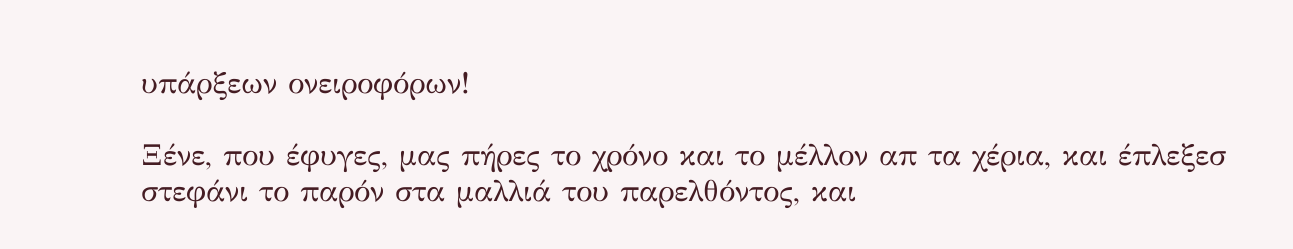υπάρξεων ονειροφόρων!

Ξένε, που έφυγες, μας πήρες το χρόνο και το μέλλον απ τα χέρια, και έπλεξεσ στεφάνι το παρόν στα μαλλιά του παρελθόντος, και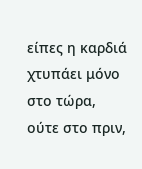είπες η καρδιά χτυπάει μόνο στο τώρα, ούτε στο πριν,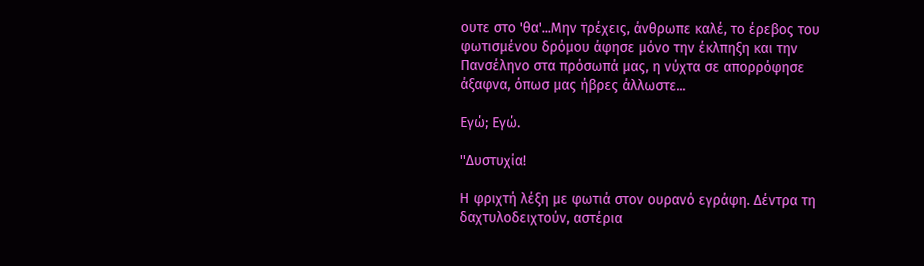ουτε στο 'θα'...Μην τρέχεις, άνθρωπε καλέ, το έρεβος του φωτισμένου δρόμου άφησε μόνο την έκλπηξη και την Πανσέληνο στα πρόσωπά μας, η νύχτα σε απορρόφησε άξαφνα, όπωσ μας ήβρες άλλωστε...

Εγώ; Εγώ.

''Δυστυχία!

Η φριχτή λέξη με φωτιά στον ουρανό εγράφη. Δέντρα τη δαχτυλοδειχτούν, αστέρια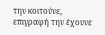την κοιτούνε, επιγραφή την έχουνε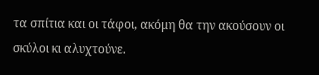τα σπίτια και οι τάφοι, ακόμη θα την ακούσουν οι σκύλοι κι αλυχτούνε.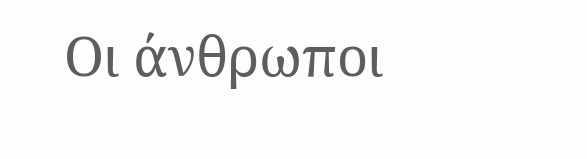Οι άνθρωποι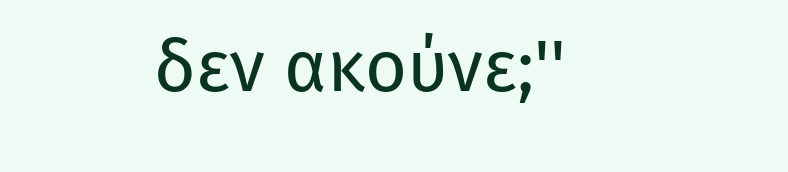δεν ακούνε;''